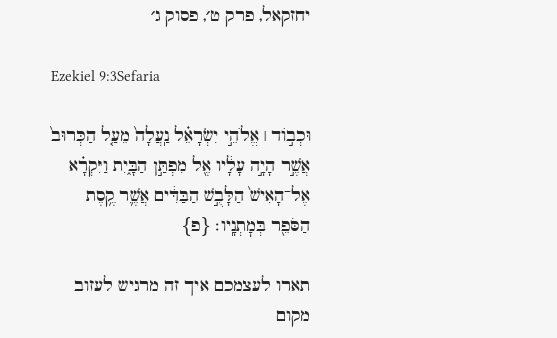יחזקאל, פרק ט׳, פסוק ג׳

Ezekiel 9:3Sefaria

וּכְב֣וֹד ׀ אֱלֹהֵ֣י יִשְׂרָאֵ֗ל נַֽעֲלָה֙ מֵעַ֤ל הַכְּרוּב֙ אֲשֶׁ֣ר הָיָ֣ה עָלָ֔יו אֶ֖ל מִפְתַּ֣ן הַבָּ֑יִת וַיִּקְרָ֗א אֶל־הָאִישׁ֙ הַלָּבֻ֣שׁ הַבַּדִּ֔ים אֲשֶׁ֛ר קֶ֥סֶת הַסֹּפֵ֖ר בְּמׇתְנָֽיו׃ {פ}

תארו לעצמכם איך זה מרגיש לעזוב מקום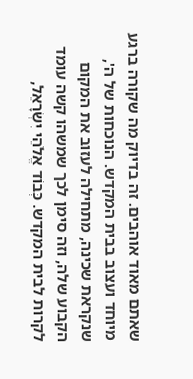שאתם מאוד אוהבים. זה בדיוק מה שקורה ברגע מיוחד ועצוב בבית המקדש. הנוכחות של ה', שנקראת שכינה, מתחילה לעזוב את המקום הקבוע שלה, וזה סימן לכך שמשהו קשה עומד לקרות לבית המקדש. כְּבוֹד אֱלֹהֵי יִשְׂרָאֵל,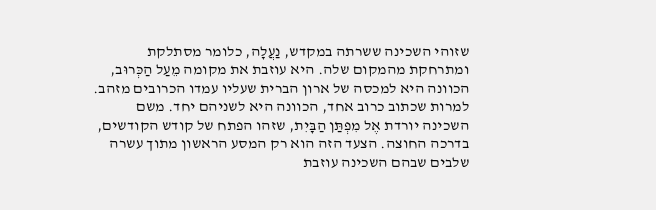שזוהי השכינה ששרתה במקדש, נַעֲלָה, כלומר מסתלקת ומתרחקת מהמקום שלה. היא עוזבת את מקומה מֵעַל הַכְּרוּב, הכוונה היא למכסה של ארון הברית שעליו עמדו הכרובים מזהב. למרות שכתוב כרוב אחד, הכוונה היא לשניהם יחד. משם השכינה יורדת אֶל מִפְתַּן הַבָּיִת, שזהו הפתח של קודש הקודשים, בדרכה החוצה. הצעד הזה הוא רק המסע הראשון מתוך עשרה שלבים שבהם השכינה עוזבת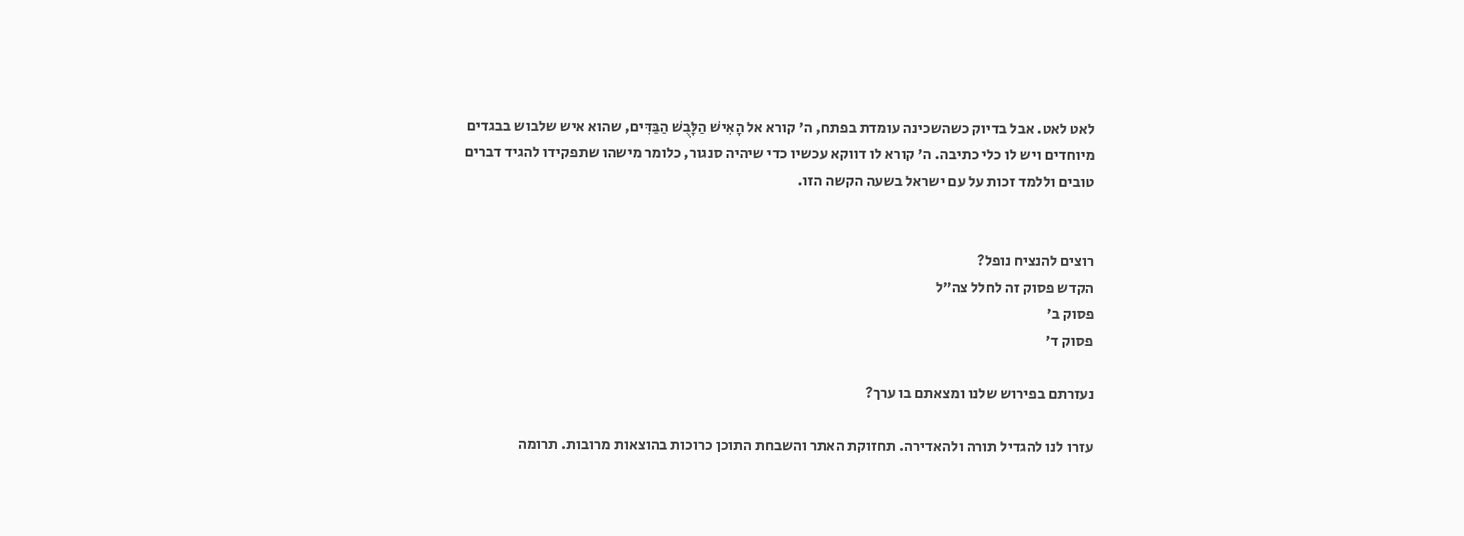לאט לאט. אבל בדיוק כשהשכינה עומדת בפתח, ה' קורא אל הָאִישׁ הַלָּבֻשׁ הַבַּדִּים, שהוא איש שלבוש בבגדים מיוחדים ויש לו כלי כתיבה. ה' קורא לו דווקא עכשיו כדי שיהיה סנגור, כלומר מישהו שתפקידו להגיד דברים טובים וללמד זכות על עם ישראל בשעה הקשה הזו.


רוצים להנציח נופל?
הקדש פסוק זה לחלל צה״ל
פסוק ב׳
פסוק ד׳

נעזרתם בפירוש שלנו ומצאתם בו ערך?

עזרו לנו להגדיל תורה ולהאדירה. תחזוקת האתר והשבחת התוכן כרוכות בהוצאות מרובות. תרומה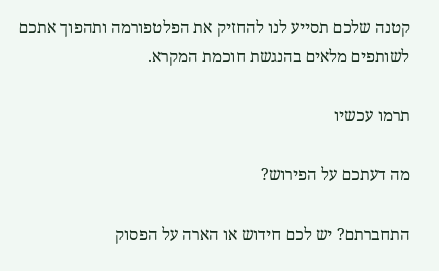קטנה שלכם תסייע לנו להחזיק את הפלטפורמה ותהפוך אתכם לשותפים מלאים בהנגשת חוכמת המקרא.

תרמו עכשיו

מה דעתכם על הפירוש?

התחברתם? יש לכם חידוש או הארה על הפסוק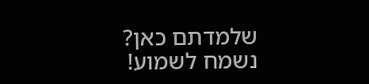שלמדתם כאן? נשמח לשמוע!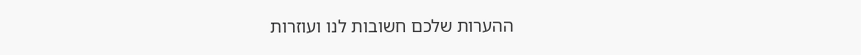ההערות שלכם חשובות לנו ועוזרות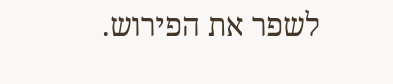לשפר את הפירוש.